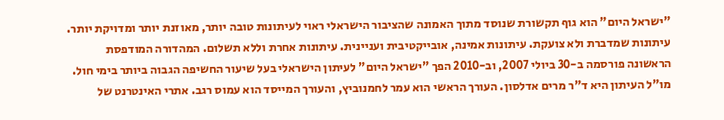"ישראל היום" הוא גוף תקשורת שנוסד מתוך האמונה שהציבור הישראלי ראוי לעיתונות טובה יותר, מאוזנת יותר ומדויקת יותר. עיתונות שמדברת ולא צועקת. עיתונות אמינה, אובייקטיבית ועניינית. עיתונות אחרת וללא תשלום. המהדורה המודפסת הראשונה פורסמה ב-30 ביולי 2007, וב-2010 הפך "ישראל היום" לעיתון הישראלי בעל שיעור החשיפה הגבוה ביותר בימי חול. מו"ל העיתון היא ד"ר מרים אדלסון. העורך הראשי הוא עמר לחמנוביץ, והעורך המייסד הוא עמוס רגב. אתרי האינטרנט של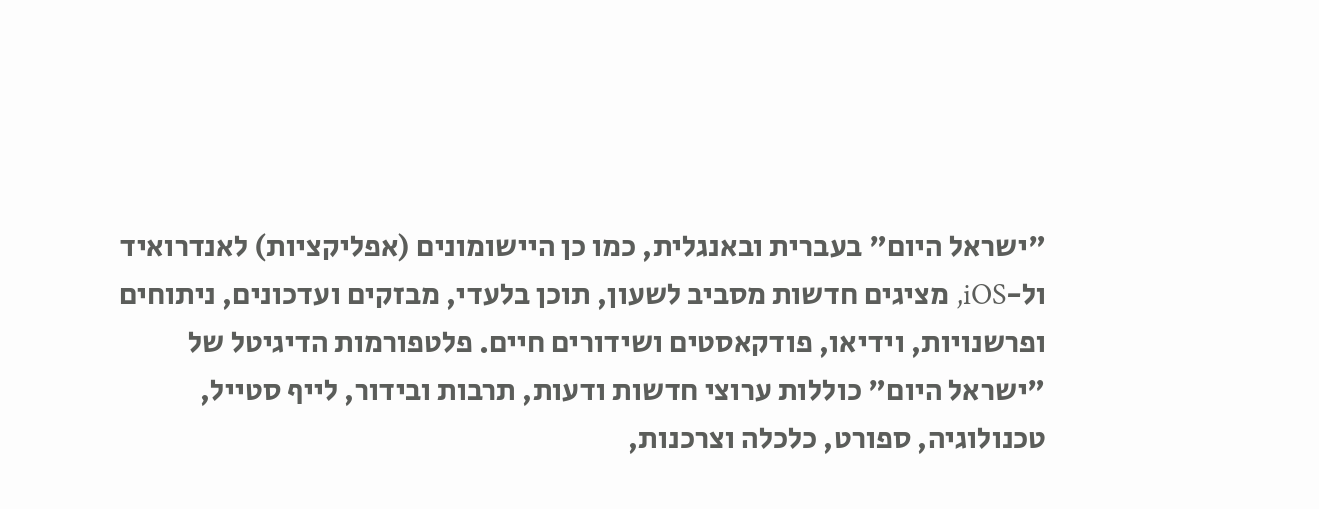"ישראל היום" בעברית ובאנגלית, כמו כן היישומונים (אפליקציות) לאנדרואיד ול-iOS, מציגים חדשות מסביב לשעון, תוכן בלעדי, מבזקים ועדכונים, ניתוחים ופרשנויות, וידיאו, פודקאסטים ושידורים חיים. פלטפורמות הדיגיטל של "ישראל היום" כוללות ערוצי חדשות ודעות, תרבות ובידור, לייף סטייל, טכנולוגיה, ספורט, כלכלה וצרכנות,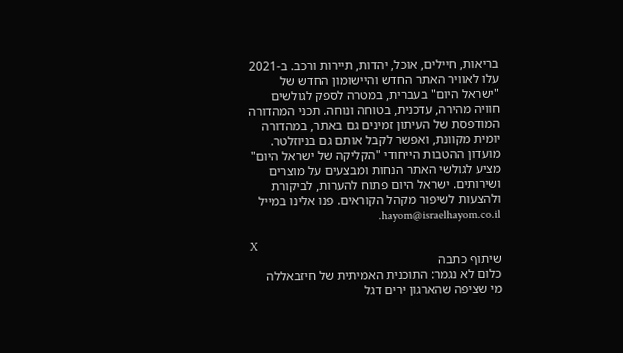בריאות, חיילים, אוכל, יהדות, תיירות ורכב. ב-2021 עלו לאוויר האתר החדש והיישומון החדש של "ישראל היום" בעברית, במטרה לספק לגולשים חוויה מהירה, עדכנית, בטוחה ונוחה. תכני המהדורה המודפסת של העיתון זמינים גם באתר, במהדורה יומית מקוונת, ואפשר לקבל אותם גם בניוזלטר. מועדון ההטבות הייחודי "הקליקה של ישראל היום" מציע לגולשי האתר הנחות ומבצעים על מוצרים ושירותים. ישראל היום פתוח להערות, לביקורת ולהצעות לשיפור מקהל הקוראים. פנו אלינו במייל hayom@israelhayom.co.il.

X
שיתוף כתבה
כלום לא נגמר: התוכנית האמיתית של חיזבאללה
מי שציפה שהארגון ירים דגל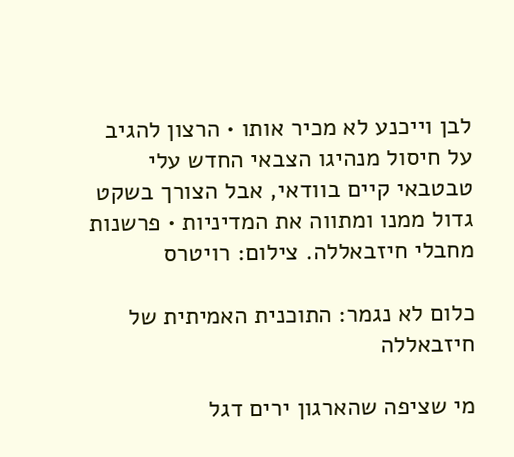לבן וייכנע לא מכיר אותו • הרצון להגיב על חיסול מנהיגו הצבאי החדש עלי טבטבאי קיים בוודאי, אבל הצורך בשקט גדול ממנו ומתווה את המדיניות • פרשנות
מחבלי חיזבאללה. צילום: רויטרס

כלום לא נגמר: התוכנית האמיתית של חיזבאללה

מי שציפה שהארגון ירים דגל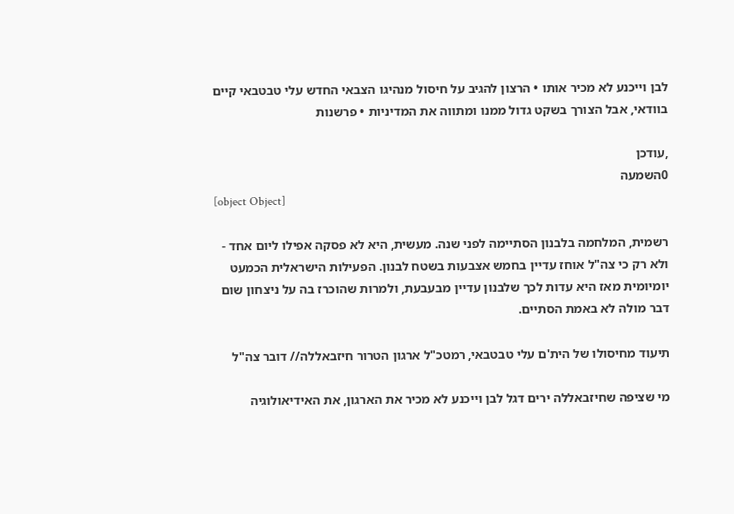לבן וייכנע לא מכיר אותו • הרצון להגיב על חיסול מנהיגו הצבאי החדש עלי טבטבאי קיים בוודאי, אבל הצורך בשקט גדול ממנו ומתווה את המדיניות • פרשנות

,עודכן
0השמעה
[object Object]

רשמית, המלחמה בלבנון הסתיימה לפני שנה. מעשית, היא לא פסקה אפילו ליום אחד - ולא רק כי צה"ל אוחז עדיין בחמש אצבעות בשטח לבנון. הפעילות הישראלית הכמעט יומיומית מאז היא עדות לכך שלבנון עדיין מבעבעת, ולמרות שהוכרז בה על ניצחון שום דבר מולה לא באמת הסתיים.

תיעוד מחיסולו של הית'ם עלי טבטבאי, רמטכ"ל ארגון הטרור חיזבאללה// דובר צה"ל

מי שציפה שחיזבאללה ירים דגל לבן וייכנע לא מכיר את הארגון, את האידיאולוגיה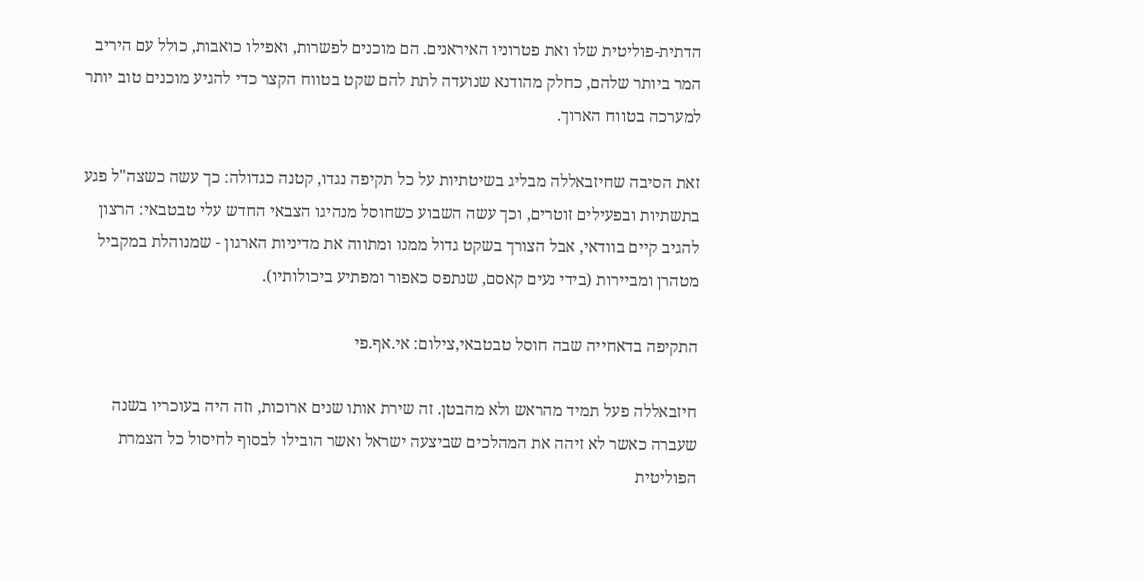הדתית-פוליטית שלו ואת פטרוניו האיראנים. הם מוכנים לפשרות, ואפילו כואבות, כולל עם היריב המר ביותר שלהם, כחלק מהודנא שנועדה לתת להם שקט בטווח הקצר כדי להגיע מוכנים טוב יותר למערכה בטווח הארוך.

זאת הסיבה שחיזבאללה מבליג בשיטתיות על כל תקיפה נגדו, קטנה כגדולה: כך עשה כשצה"ל פגע בתשתיות ובפעילים זוטרים, וכך עשה השבוע כשחוסל מנהיגו הצבאי החדש עלי טבטבאי: הרצון להגיב קיים בוודאי, אבל הצורך בשקט גדול ממנו ומתווה את מדיניות הארגון - שמנוהלת במקביל מטהרן ומביירות (בידי נעים קאסם, שנתפס כאפור ומפתיע ביכולותיו).

התקיפה בדאחייה שבה חוסל טבטבאי,צילום: אי.אף.פי

חיזבאללה פעל תמיד מהראש ולא מהבטן. זה שירת אותו שנים ארוכות, וזה היה בעוכריו בשנה שעברה כאשר לא זיהה את המהלכים שביצעה ישראל ואשר הובילו לבסוף לחיסול כל הצמרת הפוליטית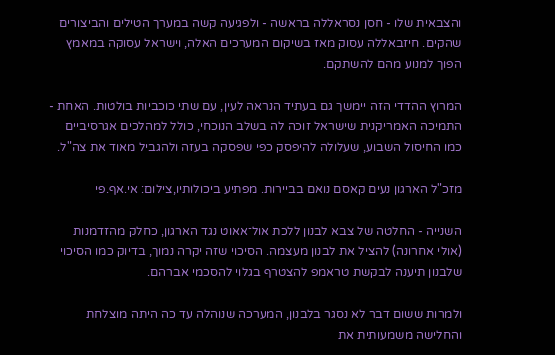והצבאית שלו - חסן נסראללה בראשה - ולפגיעה קשה במערך הטילים והביצורים שהקים. חיזבאללה עסוק מאז בשיקום המערכים האלה, וישראל עסוקה במאמץ הפוך למנוע מהם להשתקם.

המרוץ ההדדי הזה יימשך גם בעתיד הנראה לעין, עם שתי כוכביות בולטות. האחת - התמיכה האמריקנית שישראל זוכה לה בשלב הנוכחי, כולל למהלכים אגרסיביים כמו החיסול השבוע, שעלולה להיפסק כפי שפסקה בעזה ולהגביל מאוד את צה"ל.

מזכ"ל הארגון נעים קאסם נואם בביירות. מפתיע ביכולותיו,צילום: אי.אף.פי

השנייה - החלטה של צבא לבנון ללכת אול־אאוט נגד הארגון, כחלק מהזדמנות (אולי אחרונה) להציל את לבנון מעצמה. הסיכוי שזה יקרה נמוך, בדיוק כמו הסיכוי שלבנון תיענה לבקשת טראמפ להצטרף בגלוי להסכמי אברהם.

ולמרות ששום דבר לא נסגר בלבנון, המערכה שנוהלה עד כה היתה מוצלחת והחלישה משמעותית את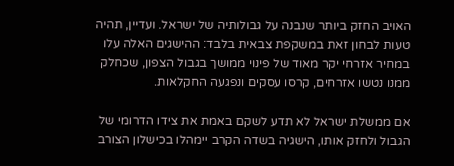האויב החזק ביותר שנבנה על גבולותיה של ישראל. ועדיין, תהיה טעות לבחון זאת במשקפת צבאית בלבד: ההישגים האלה עלו במחיר אזרחי יקר מאוד של פינוי ממושך בגבול הצפון, שכחלק ממנו נטשו אזרחים, קרסו עסקים ונפגעה החקלאות.

אם ממשלת ישראל לא תדע לשקם באמת את צידו הדרומי של הגבול ולחזק אותו, הישגיה בשדה הקרב יימהלו בכישלון הצורב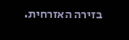בזירה האזרחית.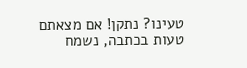טעינו? נתקן! אם מצאתם טעות בכתבה, נשמח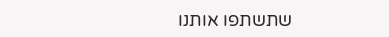שתשתפו אותנו